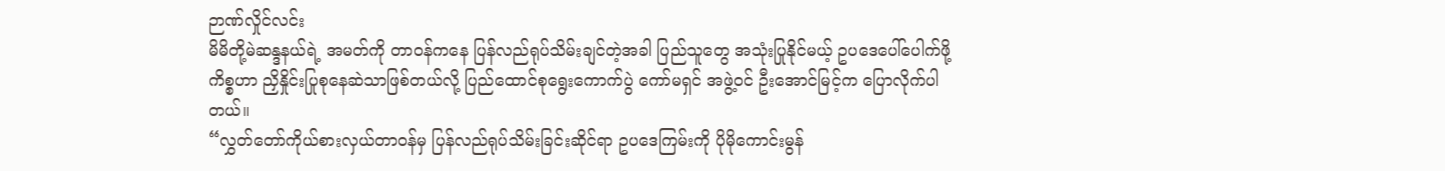ဉာဏ်လှိုင်လင်း
မိမိတို့မဲဆန္ဒနယ်ရဲ့ အမတ်ကို တာဝန်ကနေ ပြန်လည်ရုပ်သိမ်းချင်တဲ့အခါ ပြည်သူတွေ အသုံးပြုနိုင်မယ့် ဥပဒေပေါ်ပေါက်ဖို့ကိစ္စဟာ ညှိနှိုင်းပြုစုနေဆဲသာဖြစ်တယ်လို့ ပြည်ထောင်စုရွေးကောက်ပွဲ ကော်မရှင် အဖွဲ့ဝင် ဦးအောင်မြင့်က ပြောလိုက်ပါတယ်။
“လွှတ်တော်ကိုယ်စားလှယ်တာဝန်မှ ပြန်လည်ရုပ်သိမ်းခြင်းဆိုင်ရာ ဥပဒေကြမ်းကို ပိုမိုကောင်းမွန်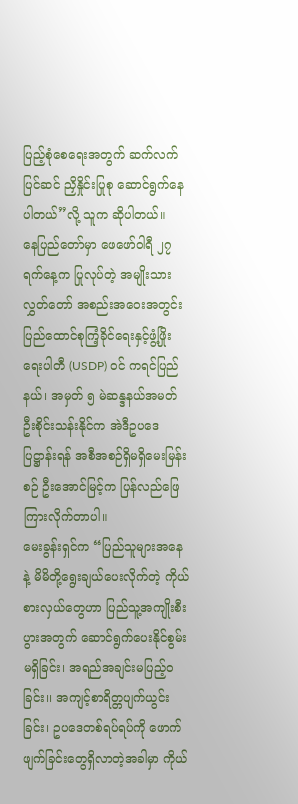ပြည့်စုံစေရေးအတွက် ဆက်လက်ပြင်ဆင် ညှိနှိုင်းပြုစု ဆောင်ရွက်နေပါတယ်”လို့ သူက ဆိုပါတယ်။
နေပြည်တော်မှာ ဖေဖော်ဝါရီ ၂၇ ရက်နေ့က ပြုလုပ်တဲ့ အမျိုးသားလွှတ်တော် အစည်းအဝေးအတွင်း ပြည်ထောင်စုကြံ့ခိုင်ရေးနှင့်ဖွံ့ဖြိုးရေးပါတီ (USDP) ဝင် ကရင်ပြည်နယ်၊ အမှတ် ၅ မဲဆန္ဒနယ်အမတ် ဦးစိုင်းသန်းနိုင်က အဲဒီဥပဒေပြဋ္ဌာန်းရန် အစီအစဉ်ရှိမရှိမေးမြန်းစဉ် ဦးအောင်မြင့်က ပြန်လည်ဖြေကြားလိုက်တာပါ။
မေးခွန်းရှင်က “ပြည်သူများအနေနဲ့ မိမိတို့ရွေးချယ်ပေးလိုက်တဲ့ ကိုယ်စားလှယ်တွေဟာ ပြည်သူ့အကျိုးစီးပွားအတွက် ဆောင်ရွက်ပေးနိုင်စွမ်းမရှိခြင်း၊ အရည်အချင်းမပြည့်ဝခြင်း၊၊ အကျင့်စာရိတ္တပျက်ယွင်းခြင်း၊ ဥပဒေတစ်ရပ်ရပ်ကို ဖောက်ဖျက်ခြင်းတွေရှိလာတဲ့အခါမှာ ကိုယ်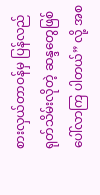စားလှယ်တာဝန်မှ ပြန်လည်ရုတ်သိမ်းလိုတဲ့ ဆန္ဒတွေဖြစ်ပေါ်လာကြ ပါတယ်” လို့ အစ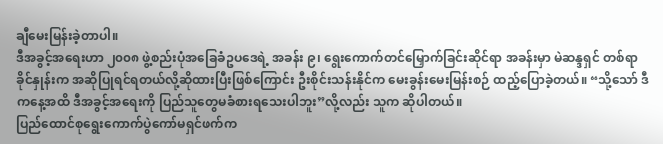ချီမေးမြန်းခဲ့တာပါ။
ဒီအခွင့်အရေးဟာ ၂၀၀၈ ဖွဲ့စည်းပုံအခြေခံဥပဒေရဲ့ အခန်း ၉၊ ရွေးကောက်တင်မြှောက်ခြင်းဆိုင်ရာ အခန်းမှာ မဲဆန္ဒရှင် တစ်ရာခိုင်နှုန်းက အဆိုပြုရင်ရတယ်လို့ဆိုထားပြီးဖြစ်ကြောင်း ဦးစိုင်းသန်းနိုင်က မေးခွန်းမေးမြန်းစဉ် ထည့်ပြောခဲ့တယ်။ “သို့သော် ဒီကနေ့အထိ ဒီအခွင့်အရေးကို ပြည်သူတွေမခံစားရသေးပါဘူး”လို့လည်း သူက ဆိုပါတယ်။
ပြည်ထောင်စုရွေးကောက်ပွဲကော်မရှင်ဖက်က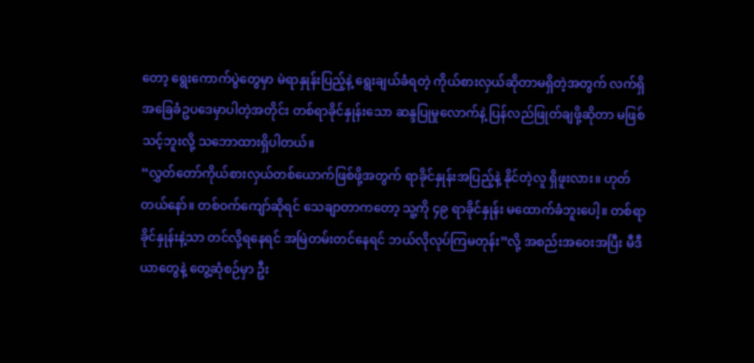တော့ ရွေးကောက်ပွဲတွေမှာ မဲရာနှုန်းပြည့်နဲ့ ရွေးချယ်ခံရတဲ့ ကိုယ်စားလှယ်ဆိုတာမရှိတဲ့အတွက် လက်ရှိအခြေခံဥပဒေမှာပါတဲ့အတိုင်း တစ်ရာခိုင်နှုန်းသော ဆန္ဒပြုမှုလောက်နဲ့ ပြန်လည်ဖြုတ်ချဖို့ဆိုတာ မဖြစ်သင့်ဘူးလို့ သဘောထားရှိပါတယ်။
“လွှတ်တော်ကိုယ်စားလှယ်တစ်ယောက်ဖြစ်ဖို့အတွက် ရာခိုင်နှုန်းအပြည့်နဲ့ နိုင်တဲ့လူ ရှိဖူးလား။ ဟုတ်တယ်နော်။ တစ်ဝက်ကျော်ဆိုရင် သေချာတာကတော့ သူ့ကို ၄၉ ရာခိုင်နှုန်း မထောက်ခံဘူးပေါ့။ တစ်ရာခိုင်နှုန်းနဲ့သာ တင်လို့ရနေရင် အမြဲတမ်းတင်နေရင် ဘယ်လိုလုပ်ကြမတုန်း”လို့ အစည်းအဝေးအပြီး မီဒီယာတွေနဲ့ တွေ့ဆုံစဉ်မှာ ဦး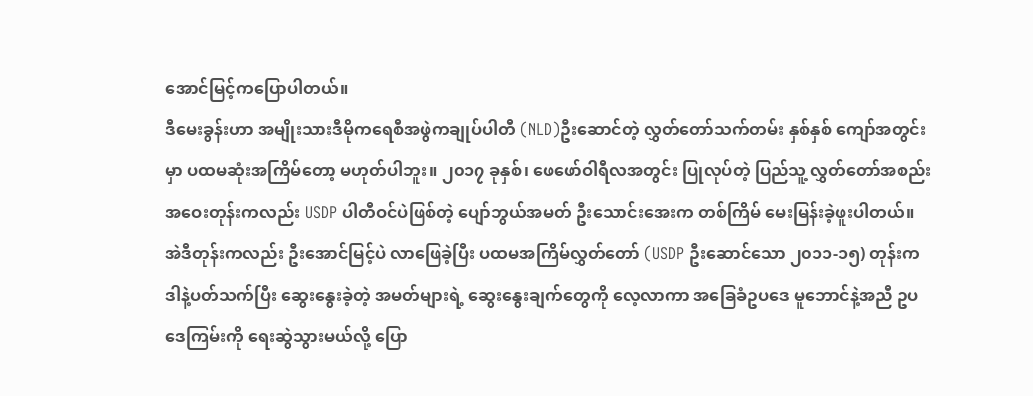အောင်မြင့်ကပြောပါတယ်။
ဒီမေးခွန်းဟာ အမျိုးသားဒီမိုကရေစီအဖွဲကချုပ်ပါတီ (NLD)ဦးဆောင်တဲ့ လွှတ်တော်သက်တမ်း နှစ်နှစ် ကျော်အတွင်းမှာ ပထမဆုံးအကြိမ်တော့ မဟုတ်ပါဘူး။ ၂၀၁၇ ခုနှစ်၊ ဖေဖော်ဝါရီလအတွင်း ပြုလုပ်တဲ့ ပြည်သူ့ လွှတ်တော်အစည်းအဝေးတုန်းကလည်း USDP ပါတီဝင်ပဲဖြစ်တဲ့ ပျော်ဘွယ်အမတ် ဦးသောင်းအေးက တစ်ကြိမ် မေးမြန်းခဲ့ဖူးပါတယ်။
အဲဒီတုန်းကလည်း ဦးအောင်မြင့်ပဲ လာဖြေခဲ့ပြီး ပထမအကြိမ်လွှတ်တော် (USDP ဦးဆောင်သော ၂၀၁၁-၁၅) တုန်းက ဒါနဲ့ပတ်သက်ပြီး ဆွေးနွေးခဲ့တဲ့ အမတ်များရဲ့ ဆွေးနွေးချက်တွေကို လေ့လာကာ အခြေခံဥပဒေ မူဘောင်နဲ့အညီ ဥပဒေကြမ်းကို ရေးဆွဲသွားမယ်လို့ ပြော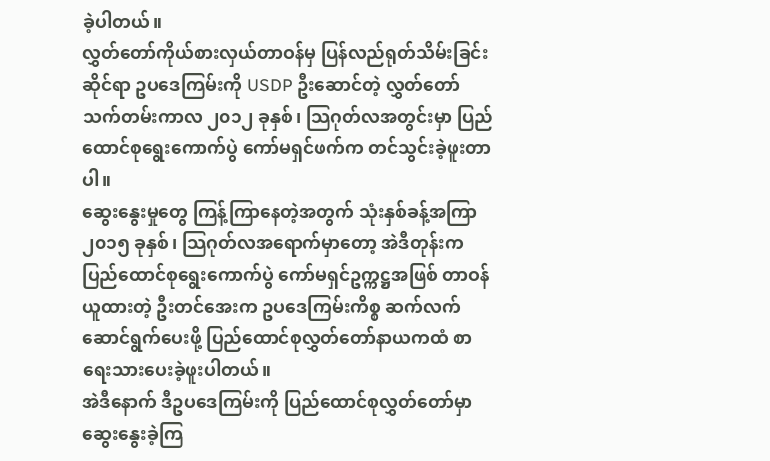ခဲ့ပါတယ်။
လွှတ်တော်ကိုယ်စားလှယ်တာဝန်မှ ပြန်လည်ရုတ်သိမ်းခြင်းဆိုင်ရာ ဥပဒေကြမ်းကို USDP ဦးဆောင်တဲ့ လွှတ်တော်သက်တမ်းကာလ ၂၀၁၂ ခုနှစ်၊ သြဂုတ်လအတွင်းမှာ ပြည်ထောင်စုရွေးကောက်ပွဲ ကော်မရှင်ဖက်က တင်သွင်းခဲ့ဖူးတာပါ။
ဆွေးနွေးမှုတွေ ကြန့်ကြာနေတဲ့အတွက် သုံးနှစ်ခန့်အကြာ ၂၀၁၅ ခုနှစ်၊ သြဂုတ်လအရောက်မှာတော့ အဲဒီတုန်းက ပြည်ထောင်စုရွေးကောက်ပွဲ ကော်မရှင်ဥက္ကဋ္ဌအဖြစ် တာဝန်ယူထားတဲ့ ဦးတင်အေးက ဥပဒေကြမ်းကိစ္စ ဆက်လက်ဆောင်ရွက်ပေးဖို့ ပြည်ထောင်စုလွှတ်တော်နာယကထံ စာရေးသားပေးခဲ့ဖူးပါတယ်။
အဲဒီနောက် ဒီဥပဒေကြမ်းကို ပြည်ထောင်စုလွှတ်တော်မှာ ဆွေးနွေးခဲ့ကြ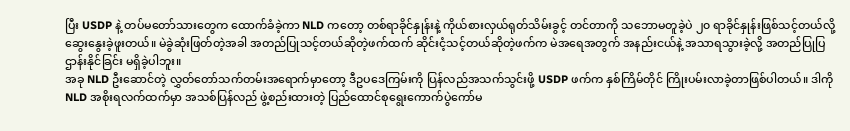ပြီး USDP နဲ့ တပ်မတော်သားတွေက ထောက်ခံခဲ့ကာ NLD ကတော့ တစ်ရာခိုင်နှုန်းနဲ့ ကိုယ်စားလှယ်ရုတ်သိမ်းခွင့် တင်တာကို သဘောမတူခဲ့ပဲ ၂၀ ရာခိုင်နှုန်းဖြစ်သင့်တယ်လို့ ဆွေးနွေးခဲ့ဖူးတယ်။ မဲခွဲဆုံးဖြတ်တဲ့အခါ အတည်ပြုသင့်တယ်ဆိုတဲ့ဖက်ထက် ဆိုင်းငံ့သင့်တယ်ဆိုတဲ့ဖက်က မဲအရေအတွက် အနည်းငယ်နဲ့ အသာရသွားခဲ့လို့ အတည်ပြုပြဌာန်းနိုင်ခြင်း မရှိခဲ့ပါဘူး။
အခု NLD ဦးဆောင်တဲ့ လွှတ်တော်သက်တမ်းအရောက်မှာတော့ ဒီဥပဒေကြမ်းကို ပြန်လည်အသက်သွင်းဖို့ USDP ဖက်က နှစ်ကြိမ်တိုင် ကြိုးပမ်းလာခဲ့တာဖြစ်ပါတယ်။ ဒါကို NLD အစိုးရလက်ထက်မှာ အသစ်ပြန်လည် ဖွဲ့စည်းထားတဲ့ ပြည်ထောင်စုရွေးကောက်ပွဲကော်မ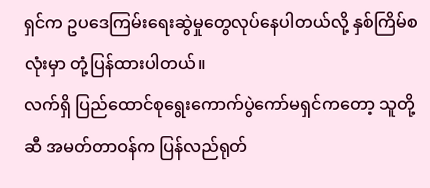ရှင်က ဥပဒေကြမ်းရေးဆွဲမှုတွေလုပ်နေပါတယ်လို့ နှစ်ကြိမ်စလုံးမှာ တုံ့ပြန်ထားပါတယ်။
လက်ရှိ ပြည်ထောင်စုရွေးကောက်ပွဲကော်မရှင်ကတော့ သူတို့ဆီ အမတ်တာဝန်က ပြန်လည်ရုတ်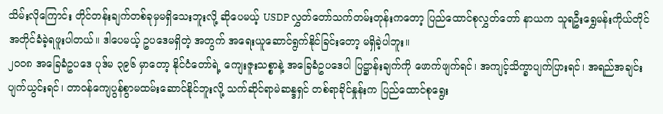သိမ်းလိုကြောင်း တိုင်တန်းချက်တစ်ခုမှမရှိသေးဘူးလို့ ဆိုပေမယ့် USDP လွှတ်တော်သက်တမ်းတုန်းကတော့ ပြည်ထောင်စုလွှတ်တော် နာယက သူရဦးရွှေမန်းကိုယ်တိုင် အတိုင်ခံခဲ့ရဖူးပါတယ်။ ဒါပေမယ့် ဥပဒေမရှိတဲ့ အတွက် အရေးယူဆောင်ရွက်နိုင်ခြင်းတော့ မရှိခဲ့ပါဘူး။
၂၀၀၈ အခြေခံဥပဒေ ပုဒ်မ ၃၉၆ မှာတော့ နိုင်ငံတော်ရဲ့ ကျေးဇူးသစ္စာနဲ့ အခြေခံဥပဒေပါ ပြဋ္ဌာန်းချက်ကို ဖောက်ဖျက်ရင်၊ အကျင့်သိက္ခာပျက်ပြားရင်၊ အရည်အချင်းပျက်ယွင်းရင်၊ တာဝန်ကျေပွန်စွာမထမ်းဆောင်နိုင်ဘူးလို့ သက်ဆိုင်ရာမဲဆန္ဒရှင် တစ်ရာခိုင်နှုန်းက ပြည်ထောင်စုရွေး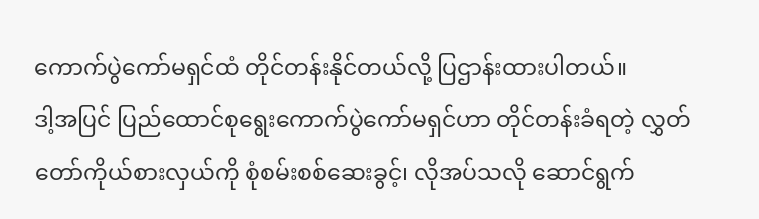ကောက်ပွဲကော်မရှင်ထံ တိုင်တန်းနိုင်တယ်လို့ ပြဌာန်းထားပါတယ်။
ဒါ့အပြင် ပြည်ထောင်စုရွေးကောက်ပွဲကော်မရှင်ဟာ တိုင်တန်းခံရတဲ့ လွှတ်တော်ကိုယ်စားလှယ်ကို စုံစမ်းစစ်ဆေးခွင့်၊ လိုအပ်သလို ဆောင်ရွက်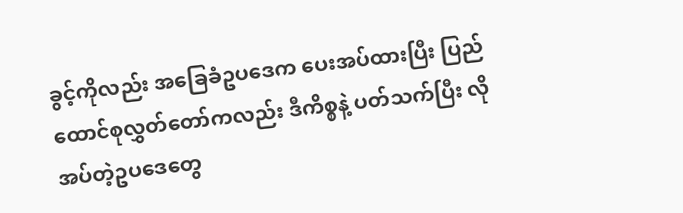ခွင့်ကိုလည်း အခြေခံဥပဒေက ပေးအပ်ထားပြီး ပြည်ထောင်စုလွှတ်တော်ကလည်း ဒီကိစ္စနဲ့ ပတ်သက်ပြီး လိုအပ်တဲ့ဥပဒေတွေ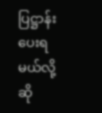ပြဋ္ဌာန်းပေးရမယ်လို့ ဆို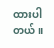ထားပါတယ်။